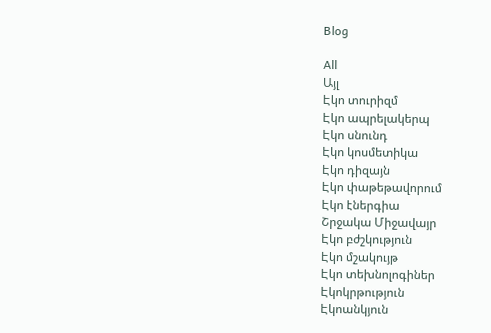Blog

All
Այլ
Էկո տուրիզմ
Էկո ապրելակերպ
Էկո սնունդ
Էկո կոսմետիկա
Էկո դիզայն
Էկո փաթեթավորում
Էկո էներգիա
Շրջակա Միջավայր
Էկո բժշկություն
Էկո մշակույթ
Էկո տեխնոլոգիներ
Էկոկրթություն
Էկոանկյուն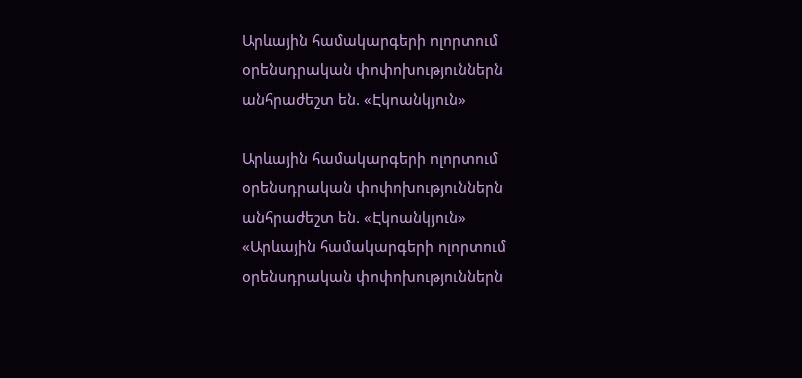Արևային համակարգերի ոլորտում օրենսդրական փոփոխություններն անհրաժեշտ են. «Էկոանկյուն»

Արևային համակարգերի ոլորտում օրենսդրական փոփոխություններն անհրաժեշտ են. «Էկոանկյուն»
«Արևային համակարգերի ոլորտում օրենսդրական փոփոխություններն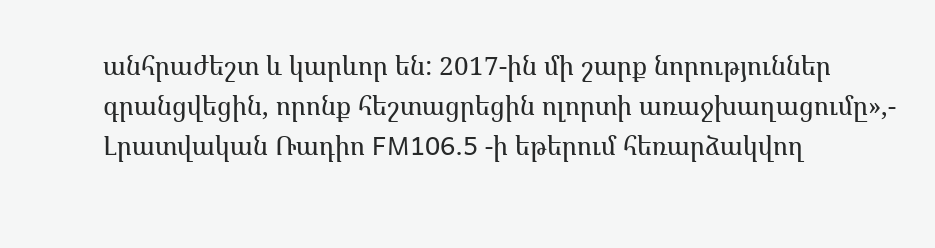անհրաժեշտ և կարևոր են: 2017-ին մի շարք նորություններ գրանցվեցին, որոնք հեշտացրեցին ոլորտի առաջխաղացումը»,- Լրատվական Ռադիո FM106.5 -ի եթերում հեռարձակվող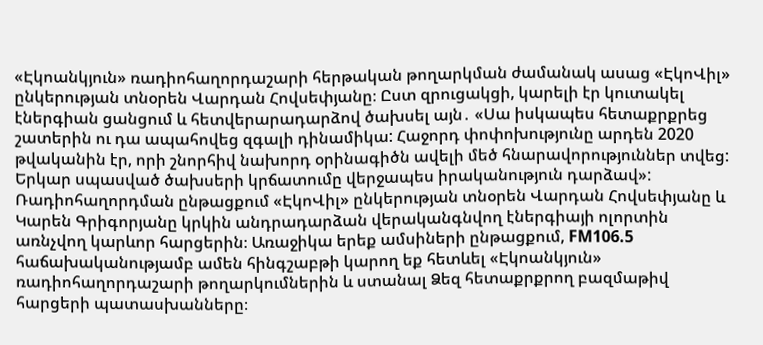«Էկոանկյուն» ռադիոհաղորդաշարի հերթական թողարկման ժամանակ ասաց «ԷկոՎիլ» ընկերության տնօրեն Վարդան Հովսեփյանը։ Ըստ զրուցակցի, կարելի էր կուտակել էներգիան ցանցում և հետվերարադարձով ծախսել այն․ «Սա իսկապես հետաքրքրեց շատերին ու դա ապահովեց զգալի դինամիկա: Հաջորդ փոփոխությունը արդեն 2020 թվականին էր, որի շնորհիվ նախորդ օրինագիծն ավելի մեծ հնարավորություններ տվեց: Երկար սպասված ծախսերի կրճատումը վերջապես իրականություն դարձավ»: Ռադիոհաղորդման ընթացքում «ԷկոՎիլ» ընկերության տնօրեն Վարդան Հովսեփյանը և Կարեն Գրիգորյանը կրկին անդրադարձան վերականգնվող էներգիայի ոլորտին առնչվող կարևոր հարցերին։ Առաջիկա երեք ամսիների ընթացքում, FM106.5 հաճախականությամբ ամեն հինգշաբթի կարող եք հետևել «Էկոանկյուն» ռադիոհաղորդաշարի թողարկումներին և ստանալ Ձեզ հետաքրքրող բազմաթիվ հարցերի պատասխանները։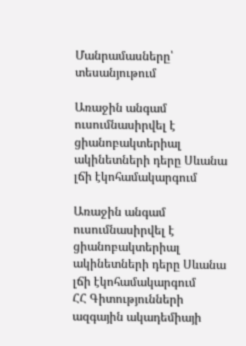Մանրամասները՝ տեսանյութում

Առաջին անգամ ուսումնասիրվել է ցիանոբակտերիալ ակինետների դերը Սևանա լճի էկոհամակարգում

Առաջին անգամ ուսումնասիրվել է ցիանոբակտերիալ ակինետների դերը Սևանա լճի էկոհամակարգում
ՀՀ Գիտությունների ազգային ակադեմիայի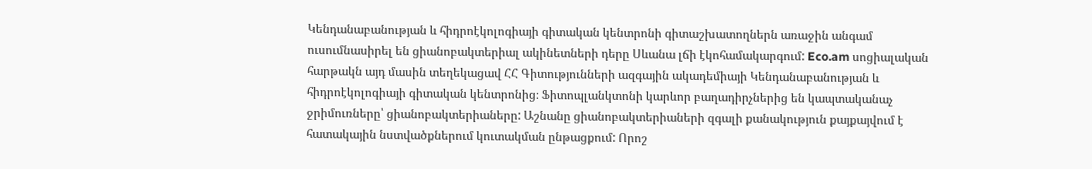Կենդանաբանության և հիդրոէկոլոգիայի գիտական կենտրոնի գիտաշխատողներն առաջին անգամ ուսումնասիրել են ցիանոբակտերիալ ակինետների դերը Սևանա լճի էկոհամակարգում: Eco.am սոցիալական հարթակն այդ մասին տեղեկացավ ՀՀ Գիտությունների ազգային ակադեմիայի Կենդանաբանության և հիդրոէկոլոգիայի գիտական կենտրոնից։ Ֆիտոպլանկտոնի կարևոր բաղադիրչներից են կապտականաչ ջրիմուռները՝ ցիանոբակտերիաները: Աշնանը ցիանոբակտերիաների զգալի քանակություն քայքայվում է հատակային նստվածքներում կուտակման ընթացքում: Որոշ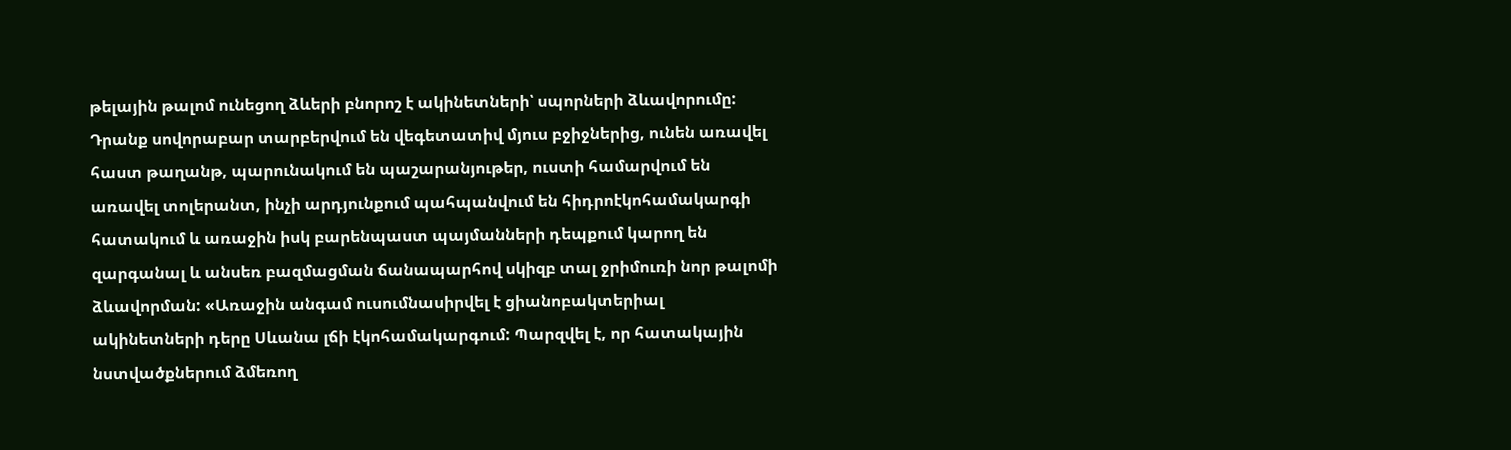թելային թալոմ ունեցող ձևերի բնորոշ է ակինետների՝ սպորների ձևավորումը: Դրանք սովորաբար տարբերվում են վեգետատիվ մյուս բջիջներից, ունեն առավել հաստ թաղանթ, պարունակում են պաշարանյութեր, ուստի համարվում են առավել տոլերանտ, ինչի արդյունքում պահպանվում են հիդրոէկոհամակարգի հատակում և առաջին իսկ բարենպաստ պայմանների դեպքում կարող են զարգանալ և անսեռ բազմացման ճանապարհով սկիզբ տալ ջրիմուռի նոր թալոմի ձևավորման: «Առաջին անգամ ուսումնասիրվել է ցիանոբակտերիալ ակինետների դերը Սևանա լճի էկոհամակարգում: Պարզվել է, որ հատակային նստվածքներում ձմեռող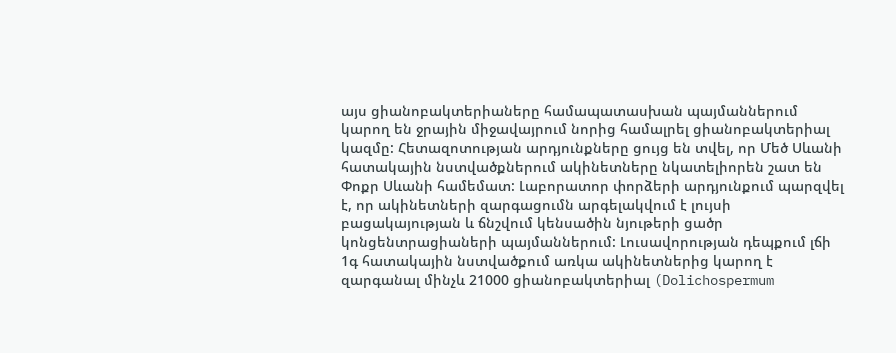այս ցիանոբակտերիաները համապատասխան պայմաններում կարող են ջրային միջավայրում նորից համալրել ցիանոբակտերիալ կազմը: Հետազոտության արդյունքները ցույց են տվել, որ Մեծ Սևանի հատակային նստվածքներում ակինետները նկատելիորեն շատ են Փոքր Սևանի համեմատ: Լաբորատոր փորձերի արդյունքում պարզվել է, որ ակինետների զարգացումն արգելակվում է լույսի բացակայության և ճնշվում կենսածին նյութերի ցածր կոնցենտրացիաների պայմաններում: Լուսավորության դեպքում լճի 1գ հատակային նստվածքում առկա ակինետներից կարող է զարգանալ մինչև 21000 ցիանոբակտերիալ (Dolichospermum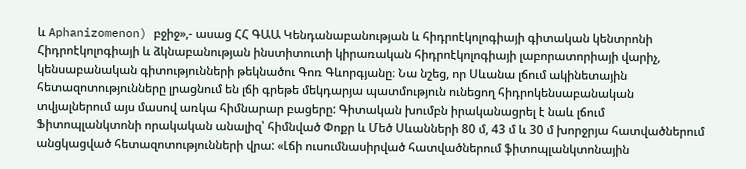և Aphanizomenon) բջիջ»,- ասաց ՀՀ ԳԱԱ Կենդանաբանության և հիդրոէկոլոգիայի գիտական կենտրոնի Հիդրոէկոլոգիայի և ձկնաբանության ինստիտուտի կիրառական հիդրոէկոլոգիայի լաբորատորիայի վարիչ, կենսաբանական գիտությունների թեկնածու Գոռ Գևորգյանը։ Նա նշեց, որ Սևանա լճում ակինետային հետազոտությունները լրացնում են լճի գրեթե մեկդարյա պատմություն ունեցող հիդրոկենսաբանական տվյալներում այս մասով առկա հիմնարար բացերը: Գիտական խումբն իրականացրել է նաև լճում Ֆիտոպլանկտոնի որակական անալիզ՝ հիմնված Փոքր և Մեծ Սևանների 80 մ, 43 մ և 30 մ խորջրյա հատվածներում անցկացված հետազոտությունների վրա: «Լճի ուսումնասիրված հատվածներում ֆիտոպլանկտոնային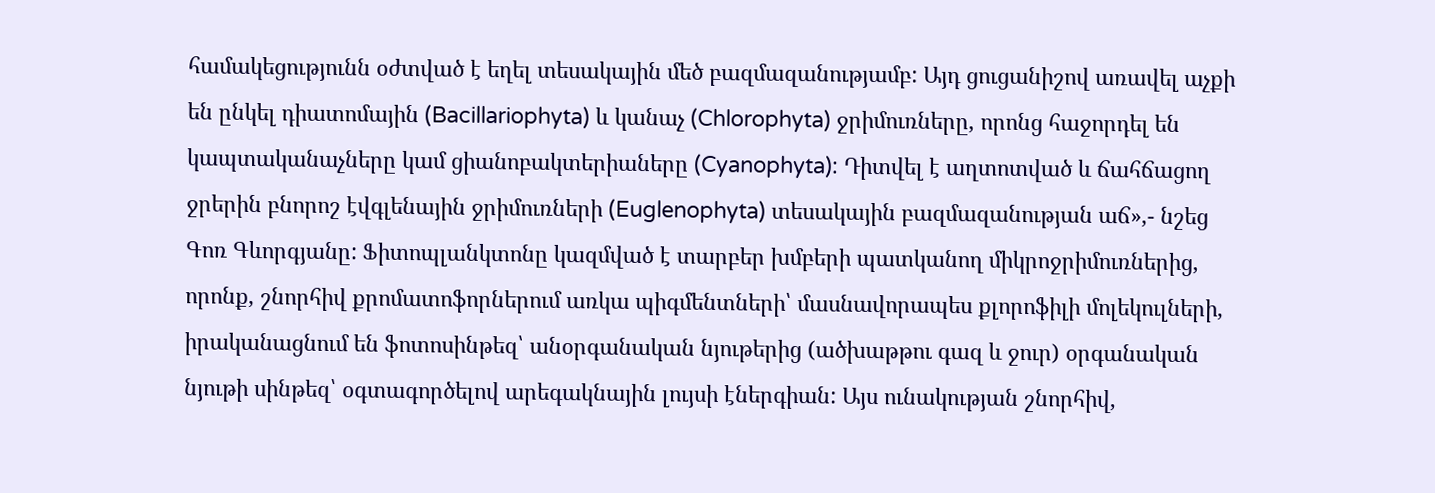համակեցությունն օժտված է եղել տեսակային մեծ բազմազանությամբ: Այդ ցուցանիշով առավել աչքի են ընկել դիատոմային (Bacillariophyta) և կանաչ (Chlorophyta) ջրիմուռները, որոնց հաջորդել են կապտականաչները կամ ցիանոբակտերիաները (Cyanophyta): Դիտվել է աղտոտված և ճահճացող ջրերին բնորոշ էվգլենային ջրիմուռների (Euglenophyta) տեսակային բազմազանության աճ»,- նշեց Գոռ Գևորգյանը: Ֆիտոպլանկտոնը կազմված է տարբեր խմբերի պատկանող միկրոջրիմուռներից, որոնք, շնորհիվ քրոմատոֆորներում առկա պիգմենտների՝ մասնավորապես քլորոֆիլի մոլեկուլների, իրականացնում են ֆոտոսինթեզ՝ անօրգանական նյութերից (ածխաթթու գազ և ջուր) օրգանական նյութի սինթեզ՝ օգտագործելով արեգակնային լույսի էներգիան: Այս ունակության շնորհիվ,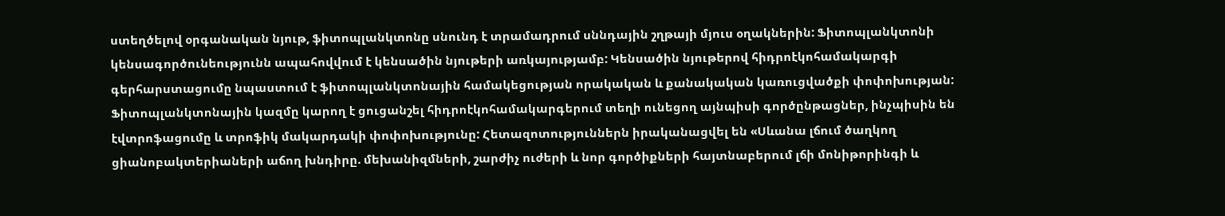ստեղծելով օրգանական նյութ, ֆիտոպլանկտոնը սնունդ է տրամադրում սննդային շղթայի մյուս օղակներին: Ֆիտոպլանկտոնի կենսագործունեությունն ապահովվում է կենսածին նյութերի առկայությամբ: Կենսածին նյութերով հիդրոէկոհամակարգի գերհարստացումը նպաստում է ֆիտոպլանկտոնային համակեցության որակական և քանակական կառուցվածքի փոփոխության: Ֆիտոպլանկտոնային կազմը կարող է ցուցանշել հիդրոէկոհամակարգերում տեղի ունեցող այնպիսի գործընթացներ, ինչպիսին են էվտրոֆացումը և տրոֆիկ մակարդակի փոփոխությունը: Հետազոտություններն իրականացվել են «Սևանա լճում ծաղկող ցիանոբակտերիաների աճող խնդիրը. մեխանիզմների, շարժիչ ուժերի և նոր գործիքների հայտնաբերում լճի մոնիթորինգի և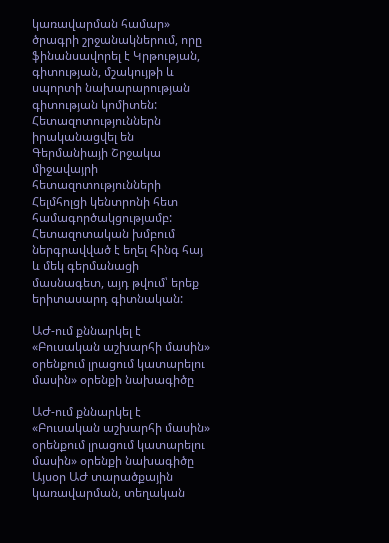կառավարման համար» ծրագրի շրջանակներում, որը ֆինանսավորել է Կրթության, գիտության, մշակույթի և սպորտի նախարարության գիտության կոմիտեն: Հետազոտություններն իրականացվել են Գերմանիայի Շրջակա միջավայրի հետազոտությունների Հելմհոլցի կենտրոնի հետ համագործակցությամբ: Հետազոտական խմբում ներգրավված է եղել հինգ հայ և մեկ գերմանացի մասնագետ, այդ թվում՝ երեք երիտասարդ գիտնական:

ԱԺ-ում քննարկել է «Բուսական աշխարհի մասին» օրենքում լրացում կատարելու մասին» օրենքի նախագիծը

ԱԺ-ում քննարկել է «Բուսական աշխարհի մասին» օրենքում լրացում կատարելու մասին» օրենքի նախագիծը
Այսօր ԱԺ տարածքային կառավարման, տեղական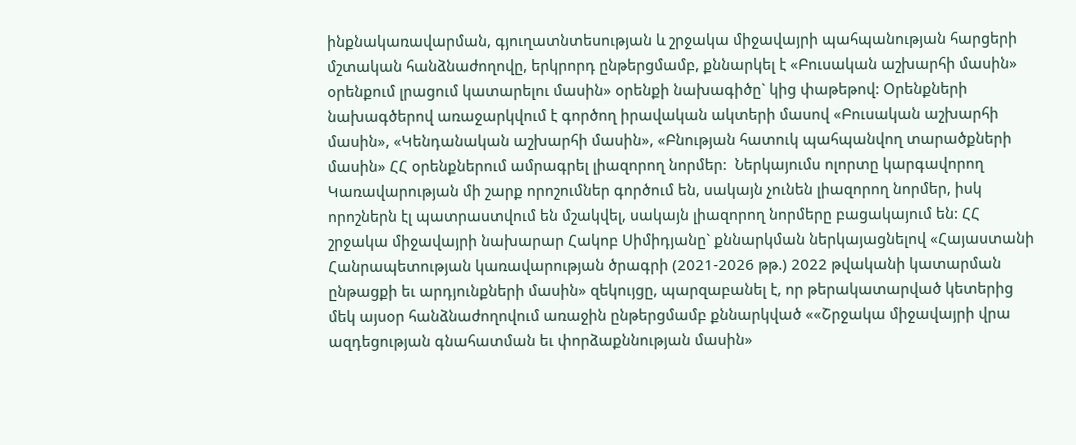ինքնակառավարման, գյուղատնտեսության և շրջակա միջավայրի պահպանության հարցերի մշտական հանձնաժողովը, երկրորդ ընթերցմամբ, քննարկել է «Բուսական աշխարհի մասին» օրենքում լրացում կատարելու մասին» օրենքի նախագիծը` կից փաթեթով: Օրենքների նախագծերով առաջարկվում է գործող իրավական ակտերի մասով «Բուսական աշխարհի մասին», «Կենդանական աշխարհի մասին», «Բնության հատուկ պահպանվող տարածքների մասին» ՀՀ օրենքներում ամրագրել լիազորող նորմեր:  Ներկայումս ոլորտը կարգավորող Կառավարության մի շարք որոշումներ գործում են, սակայն չունեն լիազորող նորմեր, իսկ որոշներն էլ պատրաստվում են մշակվել, սակայն լիազորող նորմերը բացակայում են: ՀՀ շրջակա միջավայրի նախարար Հակոբ Սիմիդյանը` քննարկման ներկայացնելով «Հայաստանի Հանրապետության կառավարության ծրագրի (2021-2026 թթ.) 2022 թվականի կատարման ընթացքի եւ արդյունքների մասին» զեկույցը, պարզաբանել է, որ թերակատարված կետերից մեկ այսօր հանձնաժողովում առաջին ընթերցմամբ քննարկված ««Շրջակա միջավայրի վրա ազդեցության գնահատման եւ փորձաքննության մասին»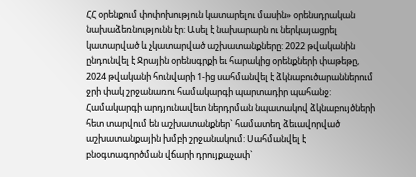ՀՀ օրենքում փոփոխություն կատարելու մասին» օրենսդրական նախաձեռնությունն էր: Ասել է նախարարն ու ներկայացրել կատարված և չկատարված աշխատանքները: 2022 թվականին ընդունվել է Ջրային օրենսգրքի եւ հարակից օրենքների փաթեթը, 2024 թվականի հունվարի 1-ից սահմանվել է ձկնաբուծարաններում ջրի փակ շրջանառու համակարգի պարտադիր պահանջ: Համակարգի արդյունավետ ներդրման նպատակով ձկնաբույծների հետ տարվում են աշխատանքներ` համատեղ ձեւավորված աշխատանքային խմբի շրջանակում: Սահմանվել է բնօգտագործման վճարի դրույքաչափ`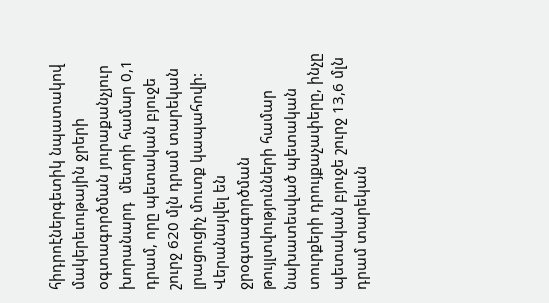հիդրոէներգետիկ նպատակով մակերեւութային ջրերի օգտագործման յուրաքանչյուր խորանարդ  մետրի համար 0,1 դրամ, որը պետական բյուջե շուրջ 620 մլն դրամ տարեկան լրացուցիչ մուտք կապահովի: Վերանայվել են ջրօգտագործման թույլտվությունների համար նախատեսված պետական տուրքերի դրույքաչափերը, ինչը պետական բյուջե շուրջ 13,6 մլն  դրամ տարեկան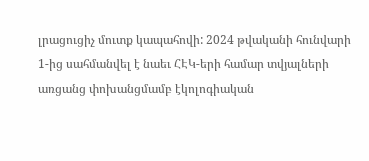լրացուցիչ մուտք կապահովի: 2024 թվականի հունվարի 1-ից սահմանվել է նաեւ ՀԷԿ-երի համար տվյալների առցանց փոխանցմամբ էկոլոգիական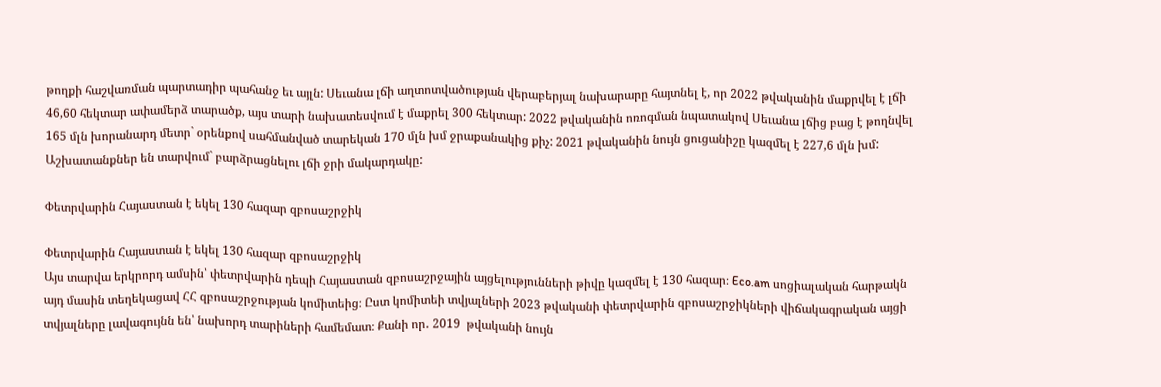թողքի հաշվառման պարտադիր պահանջ եւ այլն: Սեւանա լճի աղտոտվածության վերաբերյալ նախարարը հայտնել է, որ 2022 թվականին մաքրվել է լճի 46,60 հեկտար ափամերձ տարածք, այս տարի նախատեսվում է մաքրել 300 հեկտար: 2022 թվականին ոռոգման նպատակով Սեւանա լճից բաց է թողնվել 165 մլն խորանարդ մետր` օրենքով սահմանված տարեկան 170 մլն խմ ջրաքանակից քիչ: 2021 թվականին նույն ցուցանիշը կազմել է 227,6 մլն խմ: Աշխատանքներ են տարվում` բարձրացնելու լճի ջրի մակարդակը:

Փետրվարին Հայաստան է եկել 130 հազար զբոսաշրջիկ

Փետրվարին Հայաստան է եկել 130 հազար զբոսաշրջիկ
Այս տարվա երկրորդ ամսին՝ փետրվարին դեպի Հայաստան զբոսաշրջային այցելությունների թիվը կազմել է 130 հազար։ Eco.am սոցիալական հարթակն այդ մասին տեղեկացավ ՀՀ զբոսաշրջության կոմիտեից։ Ըստ կոմիտեի տվյալների 2023 թվականի փետրվարին զբոսաշրջիկների վիճակագրական այցի տվյալները լավագույնն են՝ նախորդ տարիների համեմատ։ Քանի որ․ 2019  թվականի նույն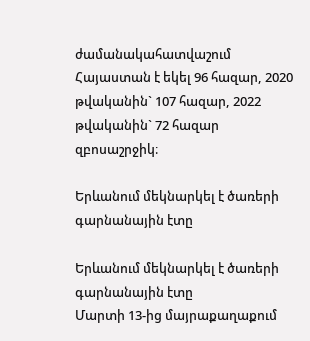ժամանակահատվաշում Հայաստան է եկել 96 հազար, 2020 թվականին` 107 հազար, 2022 թվականին` 72 հազար զբոսաշրջիկ։

Երևանում մեկնարկել է ծառերի գարնանային էտը

Երևանում մեկնարկել է ծառերի գարնանային էտը
Մարտի 13-ից մայրաքաղաքում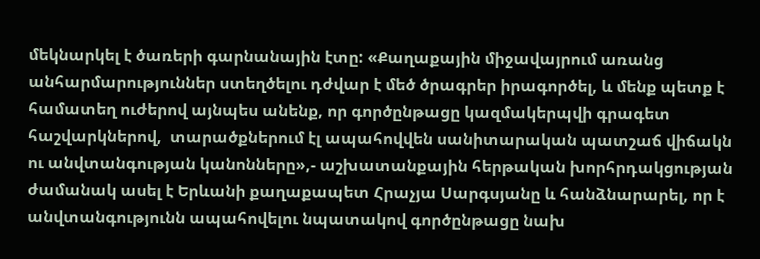մեկնարկել է ծառերի գարնանային էտը: «Քաղաքային միջավայրում առանց անհարմարություններ ստեղծելու դժվար է մեծ ծրագրեր իրագործել, և մենք պետք է համատեղ ուժերով այնպես անենք, որ գործընթացը կազմակերպվի գրագետ հաշվարկներով,  տարածքներում էլ ապահովվեն սանիտարական պատշաճ վիճակն ու անվտանգության կանոնները»,- աշխատանքային հերթական խորհրդակցության ժամանակ ասել է Երևանի քաղաքապետ Հրաչյա Սարգսյանը և հանձնարարել, որ է անվտանգությունն ապահովելու նպատակով գործընթացը նախ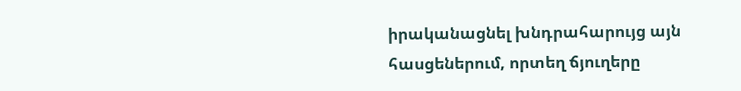իրականացնել խնդրահարույց այն հասցեներում, որտեղ ճյուղերը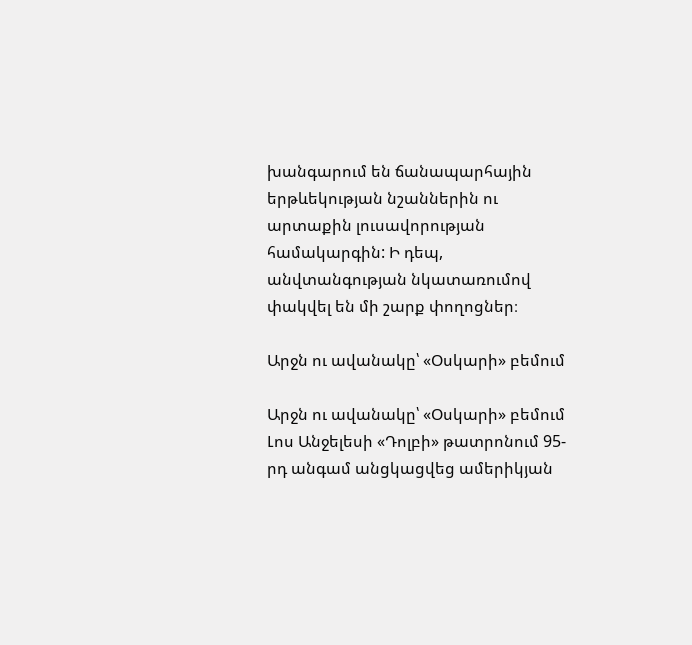խանգարում են ճանապարհային երթևեկության նշաններին ու արտաքին լուսավորության համակարգին: Ի դեպ, անվտանգության նկատառումով փակվել են մի շարք փողոցներ։

Արջն ու ավանակը՝ «Օսկարի» բեմում

Արջն ու ավանակը՝ «Օսկարի» բեմում
Լոս Անջելեսի «Դոլբի» թատրոնում 95-րդ անգամ անցկացվեց ամերիկյան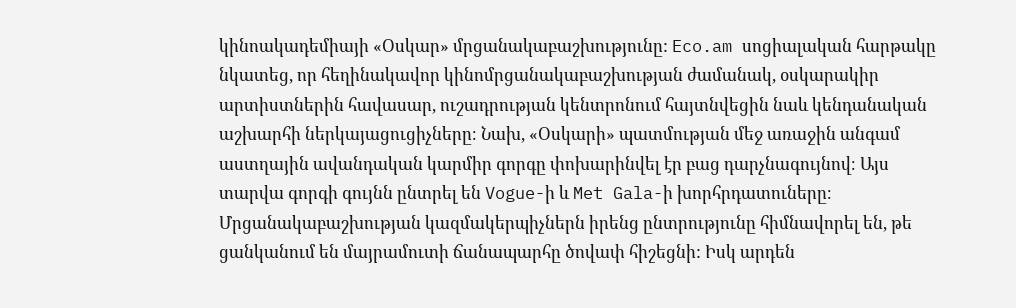կինոակադեմիայի «Օսկար» մրցանակաբաշխությունը: Eco.am սոցիալական հարթակը նկատեց, որ հեղինակավոր կինոմրցանակաբաշխության ժամանակ, օսկարակիր արտիստներին հավասար, ուշադրության կենտրոնում հայտնվեցին նաև կենդանական աշխարհի ներկայացուցիչները։ Նախ, «Օսկարի» պատմության մեջ առաջին անգամ աստղային ավանդական կարմիր գորգը փոխարինվել էր բաց դարչնագույնով։ Այս տարվա գորգի գույնն ընտրել են Vogue-ի և Met Gala-ի խորհրդատուները։ Մրցանակաբաշխության կազմակերպիչներն իրենց ընտրությունը հիմնավորել են, թե ցանկանում են մայրամուտի ճանապարհը ծովափ հիշեցնի: Իսկ արդեն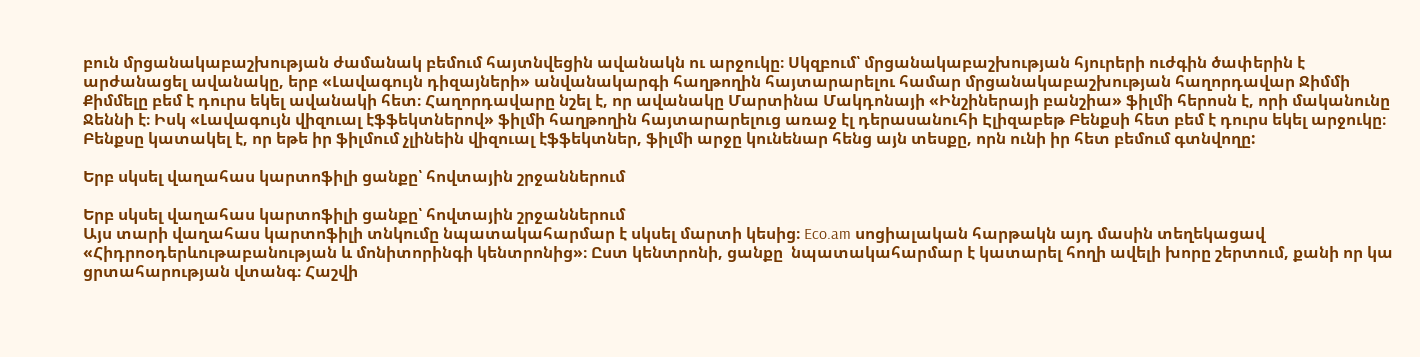բուն մրցանակաբաշխության ժամանակ բեմում հայտնվեցին ավանակն ու արջուկը։ Սկզբում՝ մրցանակաբաշխության հյուրերի ուժգին ծափերին է արժանացել ավանակը, երբ «Լավագույն դիզայների» անվանակարգի հաղթողին հայտարարելու համար մրցանակաբաշխության հաղորդավար Ջիմմի Քիմմելը բեմ է դուրս եկել ավանակի հետ։ Հաղորդավարը նշել է, որ ավանակը Մարտինա Մակդոնայի «Ինշիներայի բանշիա» ֆիլմի հերոսն է, որի մականունը Ջեննի է։ Իսկ «Լավագույն վիզուալ էֆֆեկտներով» ֆիլմի հաղթողին հայտարարելուց առաջ էլ դերասանուհի Էլիզաբեթ Բենքսի հետ բեմ է դուրս եկել արջուկը։ Բենքսը կատակել է, որ եթե իր ֆիլմում չլինեին վիզուալ էֆֆեկտներ, ֆիլմի արջը կունենար հենց այն տեսքը, որն ունի իր հետ բեմում գտնվողը:

Երբ սկսել վաղահաս կարտոֆիլի ցանքը՝ հովտային շրջաններում

Երբ սկսել վաղահաս կարտոֆիլի ցանքը՝ հովտային շրջաններում
Այս տարի վաղահաս կարտոֆիլի տնկումը նպատակահարմար է սկսել մարտի կեսից։ Eco.am սոցիալական հարթակն այդ մասին տեղեկացավ «Հիդրոօդերևութաբանության և մոնիտորինգի կենտրոնից»։ Ըստ կենտրոնի, ցանքը  նպատակահարմար է կատարել հողի ավելի խորը շերտում, քանի որ կա ցրտահարության վտանգ։ Հաշվի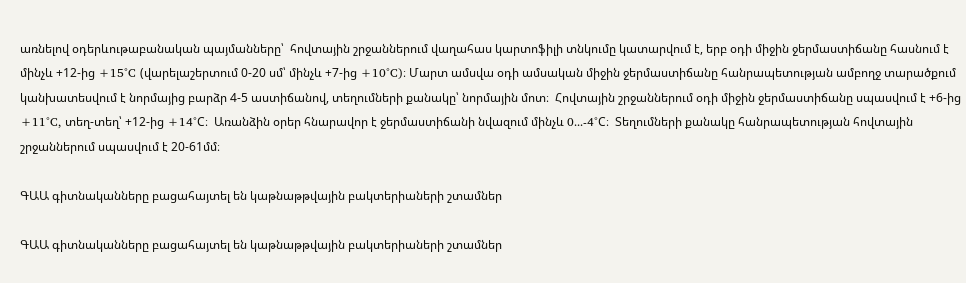առնելով օդերևութաբանական պայմանները՝  հովտային շրջաններում վաղահաս կարտոֆիլի տնկումը կատարվում է, երբ օդի միջին ջերմաստիճանը հասնում է մինչև +12-ից +15°C (վարելաշերտում 0-20 սմ՝ մինչև +7-ից +10°C)։ Մարտ ամսվա օդի ամսական միջին ջերմաստիճանը հանրապետության ամբողջ տարածքում կանխատեսվում է նորմայից բարձր 4-5 աստիճանով, տեղումների քանակը՝ նորմային մոտ։  Հովտային շրջաններում օդի միջին ջերմաստիճանը սպասվում է +6-ից +11°C, տեղ-տեղ՝ +12-ից +14°C։  Առանձին օրեր հնարավոր է ջերմաստիճանի նվազում մինչև 0․․․-4°C։  Տեղումների քանակը հանրապետության հովտային շրջաններում սպասվում է 20-61մմ։

ԳԱԱ գիտնականները բացահայտել են կաթնաթթվային բակտերիաների շտամներ

ԳԱԱ գիտնականները բացահայտել են կաթնաթթվային բակտերիաների շտամներ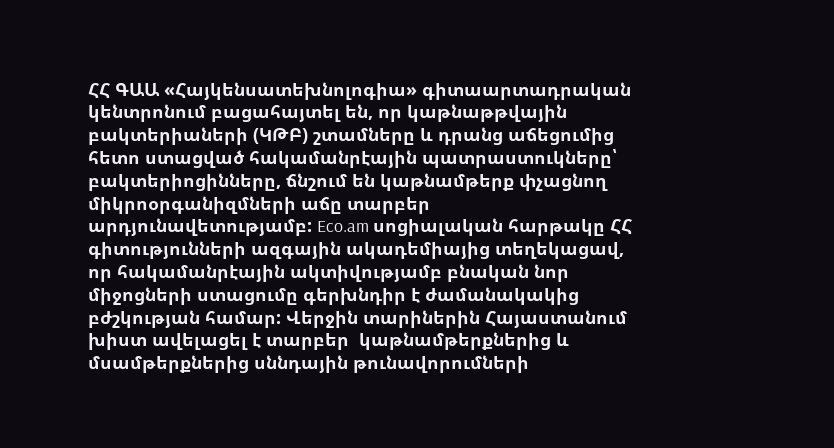ՀՀ ԳԱԱ «Հայկենսատեխնոլոգիա» գիտաարտադրական կենտրոնում բացահայտել են, որ կաթնաթթվային բակտերիաների (ԿԹԲ) շտամները և դրանց աճեցումից հետո ստացված հակամանրէային պատրաստուկները՝ բակտերիոցինները, ճնշում են կաթնամթերք փչացնող միկրոօրգանիզմների աճը տարբեր արդյունավետությամբ: Eco.am սոցիալական հարթակը ՀՀ գիտությունների ազգային ակադեմիայից տեղեկացավ, որ հակամանրէային ակտիվությամբ բնական նոր միջոցների ստացումը գերխնդիր է ժամանակակից բժշկության համար: Վերջին տարիներին Հայաստանում խիստ ավելացել է տարբեր  կաթնամթերքներից և մսամթերքներից սննդային թունավորումների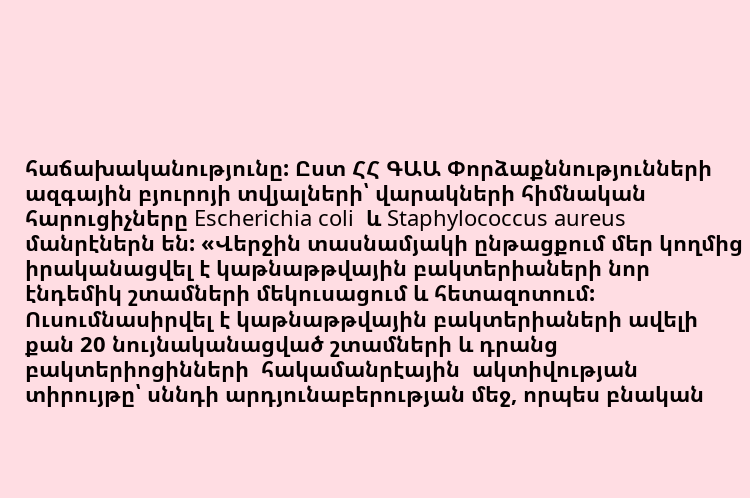հաճախականությունը: Ըստ ՀՀ ԳԱԱ Փորձաքննությունների ազգային բյուրոյի տվյալների՝ վարակների հիմնական հարուցիչները Escherichia coli  և Staphylococcus aureus մանրէներն են: «Վերջին տասնամյակի ընթացքում մեր կողմից իրականացվել է կաթնաթթվային բակտերիաների նոր էնդեմիկ շտամների մեկուսացում և հետազոտում: Ուսումնասիրվել է կաթնաթթվային բակտերիաների ավելի քան 20 նույնականացված շտամների և դրանց բակտերիոցինների  հակամանրէային  ակտիվության տիրույթը՝ սննդի արդյունաբերության մեջ, որպես բնական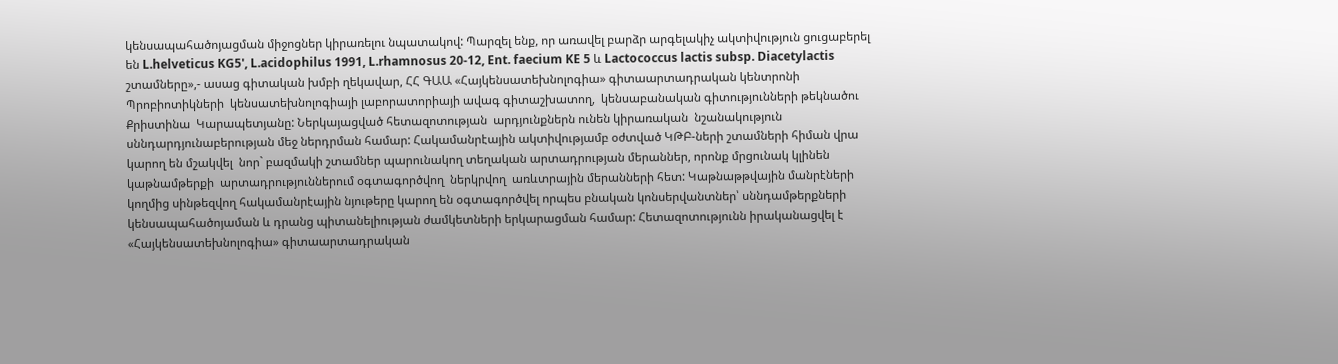կենսապահածոյացման միջոցներ կիրառելու նպատակով: Պարզել ենք, որ առավել բարձր արգելակիչ ակտիվություն ցուցաբերել են L.helveticus KG5', L.acidophilus 1991, L.rhamnosus 20-12, Ent. faecium KE 5 և Lactococcus lactis subsp. Diacetylactis շտամները»,- ասաց գիտական խմբի ղեկավար, ՀՀ ԳԱԱ «Հայկենսատեխնոլոգիա» գիտաարտադրական կենտրոնի Պրոբիոտիկների  կենսատեխնոլոգիայի լաբորատորիայի ավագ գիտաշխատող,  կենսաբանական գիտությունների թեկնածու Քրիստինա  Կարապետյանը: Ներկայացված հետազոտության  արդյունքներն ունեն կիրառական  նշանակություն  սննդարդյունաբերության մեջ ներդրման համար: Հակամանրէային ակտիվությամբ օժտված ԿԹԲ-ների շտամների հիման վրա կարող են մշակվել  նոր` բազմակի շտամներ պարունակող տեղական արտադրության մերաններ, որոնք մրցունակ կլինեն կաթնամթերքի  արտադրություններում օգտագործվող  ներկրվող  առևտրային մերանների հետ: Կաթնաթթվային մանրէների կողմից սինթեզվող հակամանրէային նյութերը կարող են օգտագործվել որպես բնական կոնսերվանտներ՝ սննդամթերքների կենսապահածոյաման և դրանց պիտանելիության ժամկետների երկարացման համար: Հետազոտությունն իրականացվել է «Հայկենսատեխնոլոգիա» գիտաարտադրական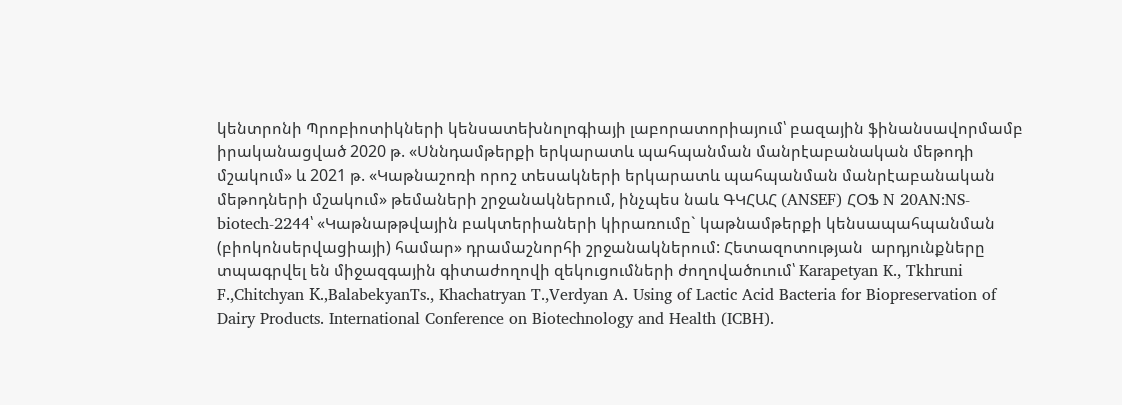կենտրոնի Պրոբիոտիկների կենսատեխնոլոգիայի լաբորատորիայում՝ բազային ֆինանսավորմամբ իրականացված 2020 թ. «Սննդամթերքի երկարատև պահպանման մանրէաբանական մեթոդի մշակում» և 2021 թ. «Կաթնաշոռի որոշ տեսակների երկարատև պահպանման մանրէաբանական մեթոդների մշակում» թեմաների շրջանակներում, ինչպես նաև ԳԿՀԱՀ (ANSEF) ՀՕՖ N 20AN:NS-biotech-2244՝ «Կաթնաթթվային բակտերիաների կիրառումը` կաթնամթերքի կենսապահպանման (բիոկոնսերվացիայի) համար» դրամաշնորհի շրջանակներում: Հետազոտության  արդյունքները  տպագրվել են միջազգային գիտաժողովի զեկուցումների ժողովածուում՝ Karapetyan K., Tkhruni F.,Chitchyan К.,BalabekyanTs., Khachatryan T.,Verdyan A. Using of Lactic Acid Bacteria for Biopreservation of Dairy Products. International Conference on Biotechnology and Health (ICBH).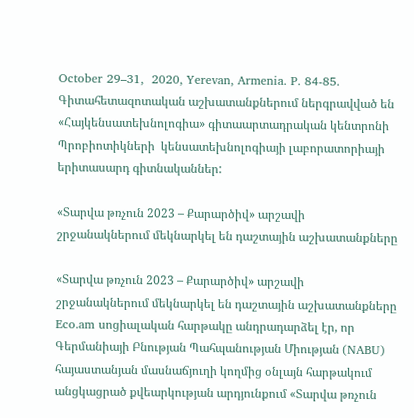October 29–31,  2020, Yerevan, Armenia. P. 84-85. Գիտահետազոտական աշխատանքներում ներգրավված են «Հայկենսատեխնոլոգիա» գիտաարտադրական կենտրոնի Պրոբիոտիկների  կենսատեխնոլոգիայի լաբորատորիայի երիտասարդ գիտնականներ:

«Տարվա թռչուն 2023 – Քարարծիվ» արշավի շրջանակներում մեկնարկել են դաշտային աշխատանքները

«Տարվա թռչուն 2023 – Քարարծիվ» արշավի շրջանակներում մեկնարկել են դաշտային աշխատանքները
Eco.am սոցիալական հարթակը անդրադարձել էր, որ Գերմանիայի Բնության Պահպանության Միության (NABU) հայաստանյան մասնաճյուղի կողմից օնլայն հարթակում անցկացրած քվեարկության արդյունքում «Տարվա թռչուն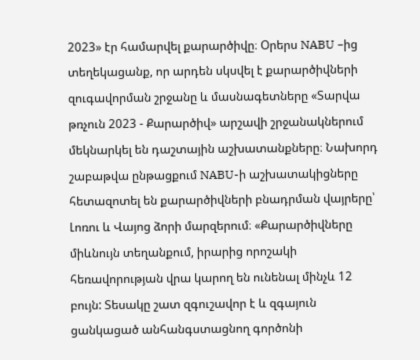2023» էր համարվել քարարծիվը։ Օրերս NABU –ից տեղեկացանք, որ արդեն սկսվել է քարարծիվների զուգավորման շրջանը և մասնագետները «Տարվա թռչուն 2023 - Քարարծիվ» արշավի շրջանակներում մեկնարկել են դաշտային աշխատանքները։ Նախորդ շաբաթվա ընթացքում NABU-ի աշխատակիցները հետազոտել են քարարծիվների բնադրման վայրերը՝ Լոռու և Վայոց ձորի մարզերում։ «Քարարծիվները միևնույն տեղանքում, իրարից որոշակի հեռավորության վրա կարող են ունենալ մինչև 12 բույն: Տեսակը շատ զգուշավոր է և զգայուն ցանկացած անհանգստացնող գործոնի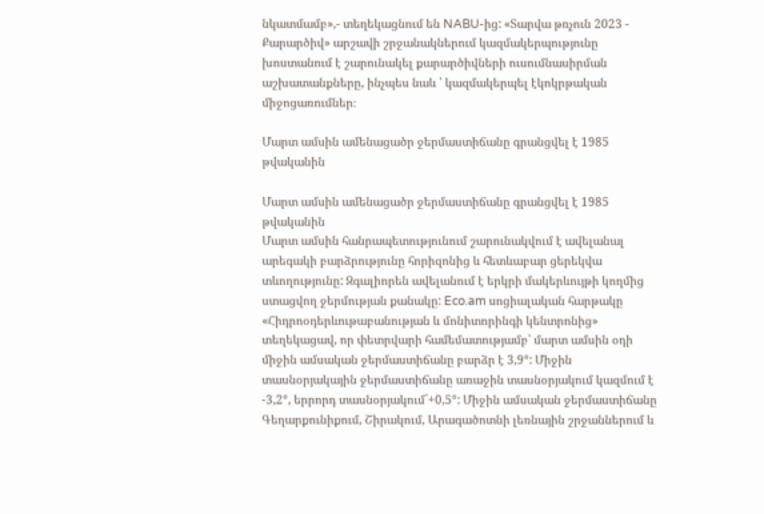նկատմամբ»,- տեղեկացնում են NABU-ից: «Տարվա թռչուն 2023 - Քարարծիվ» արշավի շրջանակներում կազմակերպությունը խոստանում է շարունակել քարարծիվների ուսումնասիրման աշխատանքները, ինչպես նաև ՝ կազմակերպել էկոկրթական միջոցառումներ։

Մարտ ամսին ամենացածր ջերմաստիճանը գրանցվել է 1985 թվականին

Մարտ ամսին ամենացածր ջերմաստիճանը գրանցվել է 1985 թվականին
Մարտ ամսին հանրապետությունում շարունակվում է ավելանալ արեգակի բարձրությունը հորիզոնից և հետևաբար ցերեկվա տևողությունը: Զգալիորեն ավելանում է երկրի մակերևույթի կողմից ստացվող ջերմության քանակը: Eco.am սոցիալական հարթակը «Հիդրոօդերևութաբանության և մոնիտորինգի կենտրոնից» տեղեկացավ, որ փետրվարի համեմատությամբ՝ մարտ ամսին օդի միջին ամսական ջերմաստիճանը բարձր է 3,9°: Միջին տասնօրյակային ջերմաստիճանը առաջին տասնօրյակում կազմում է -3,2°, երրորդ տասնօրյակում`+0,5°: Միջին ամսական ջերմաստիճանը Գեղարքունիքում, Շիրակում, Արագածոտնի լեռնային շրջաններում և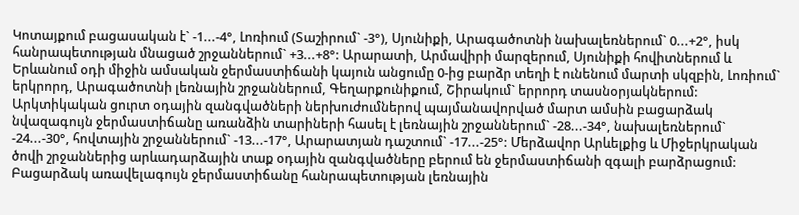Կոտայքում բացասական է` -1...-4°, Լոռիում (Տաշիրում` -3°), Սյունիքի, Արագածոտնի նախալեռներում` 0...+2°, իսկ հանրապետության մնացած շրջաններում` +3...+8°: Արարատի, Արմավիրի մարզերում, Սյունիքի հովիտներում և Երևանում օդի միջին ամսական ջերմաստիճանի կայուն անցումը 0-ից բարձր տեղի է ունենում մարտի սկզբին, Լոռիում` երկրորդ, Արագածոտնի լեռնային շրջաններում, Գեղարքունիքում, Շիրակում` երրորդ տասնօրյակներում: Արկտիկական ցուրտ օդային զանգվածների ներխուժումներով պայմանավորված մարտ ամսին բացարձակ նվազագույն ջերմաստիճանը առանձին տարիների հասել է լեռնային շրջաններում` -28...-34°, նախալեռներում` -24...-30°, հովտային շրջաններում` -13...-17°, Արարատյան դաշտում` -17...-25°: Մերձավոր Արևելքից և Միջերկրական ծովի շրջաններից արևադարձային տաք օդային զանգվածները բերում են ջերմաստիճանի զգալի բարձրացում: Բացարձակ առավելագույն ջերմաստիճանը հանրապետության լեռնային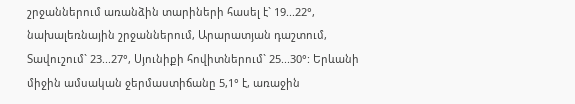շրջաններում առանձին տարիների հասել է` 19...22°, նախալեռնային շրջաններում, Արարատյան դաշտում, Տավուշում` 23...27°, Սյունիքի հովիտներում` 25...30°: Երևանի միջին ամսական ջերմաստիճանը 5,1° է, առաջին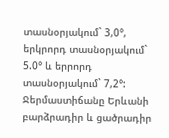տասնօրյակում` 3,0°, երկրորդ տասնօրյակում` 5.0° և երրորդ տասնօրյակում` 7,2°: Ջերմաստիճանը Երևանի բարձրադիր և ցածրադիր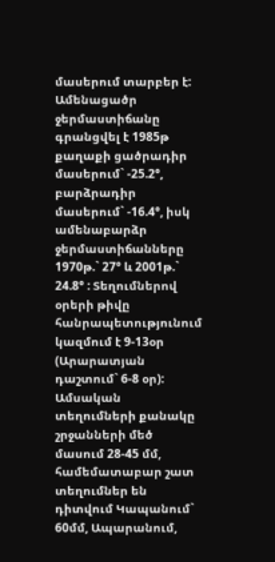մասերում տարբեր է: Ամենացածր ջերմաստիճանը գրանցվել է 1985թ քաղաքի ցածրադիր մասերում` -25.2°, բարձրադիր մասերում` -16.4°, իսկ ամենաբարձր ջերմաստիճանները 1970թ.` 27° և 2001թ.` 24.8° : Տեղումներով օրերի թիվը հանրապետությունում կազմում է 9-13օր (Արարատյան դաշտում` 6-8 օր): Ամսական տեղումների քանակը շրջանների մեծ մասում 28-45 մմ, համեմատաբար շատ տեղումներ են դիտվում Կապանում` 60մմ, Ապարանում,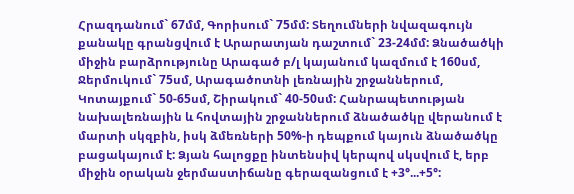Հրազդանում` 67մմ, Գորիսում` 75մմ: Տեղումների նվազագույն քանակը գրանցվում է Արարատյան դաշտում` 23-24մմ: Ձնածածկի միջին բարձրությունը Արագած բ/լ կայանում կազմում է 160սմ, Ջերմուկում` 75սմ, Արագածոտնի լեռնային շրջաններում, Կոտայքում` 50-65սմ, Շիրակում` 40-50սմ: Հանրապետության նախալեռնային և հովտային շրջաններում ձնածածկը վերանում է մարտի սկզբին, իսկ ձմեռների 50%-ի դեպքում կայուն ձնածածկը բացակայում է: Ձյան հալոցքը ինտենսիվ կերպով սկսվում է, երբ միջին օրական ջերմաստիճանը գերազանցում է +3°...+5°: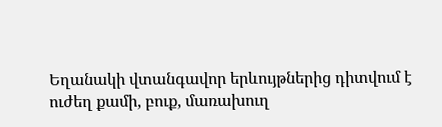Եղանակի վտանգավոր երևույթներից դիտվում է ուժեղ քամի, բուք, մառախուղ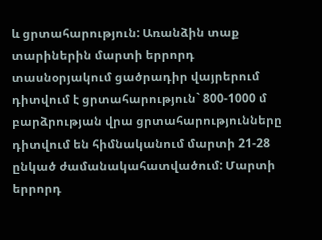և ցրտահարություն: Առանձին տաք տարիներին մարտի երրորդ տասնօրյակում ցածրադիր վայրերում դիտվում է ցրտահարություն` 800-1000 մ բարձրության վրա ցրտահարությունները դիտվում են հիմնականում մարտի 21-28 ընկած ժամանակահատվածում: Մարտի երրորդ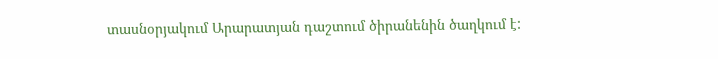տասնօրյակում Արարատյան դաշտում ծիրանենին ծաղկում է: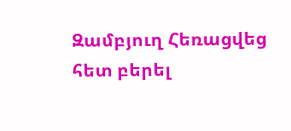Զամբյուղ Հեռացվեց հետ բերել